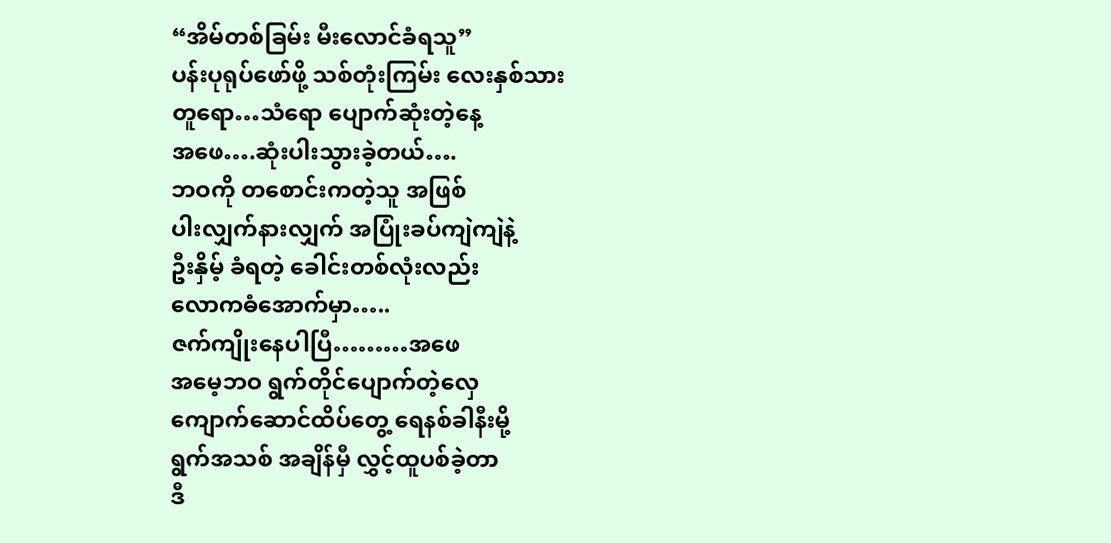“အိမ်တစ်ခြမ်း မီးလောင်ခံရသူ”
ပန်းပုရုပ်ဖော်ဖို့ သစ်တုံးကြမ်း လေးနှစ်သား
တူရော…သံရော ပျောက်ဆုံးတဲ့နေ့
အဖေ….ဆုံးပါးသွားခဲ့တယ်….
ဘဝကို တစောင်းကတဲ့သူ အဖြစ်
ပါးလျှက်နားလျှက် အပြုံးခပ်ကျဲကျဲနဲ့
ဦးနှိမ့် ခံရတဲ့ ခေါင်းတစ်လုံးလည်း
လောကဓံအောက်မှာ…..
ဇက်ကျိုးနေပါပြီ………အဖေ
အမေ့ဘဝ ရွက်တိုင်ပျောက်တဲ့လှေ
ကျောက်ဆောင်ထိပ်တွေ့ ရေနစ်ခါနီးမို့
ရွက်အသစ် အချိန်မှီ လွှင့်ထူပစ်ခဲ့တာ
ဒီ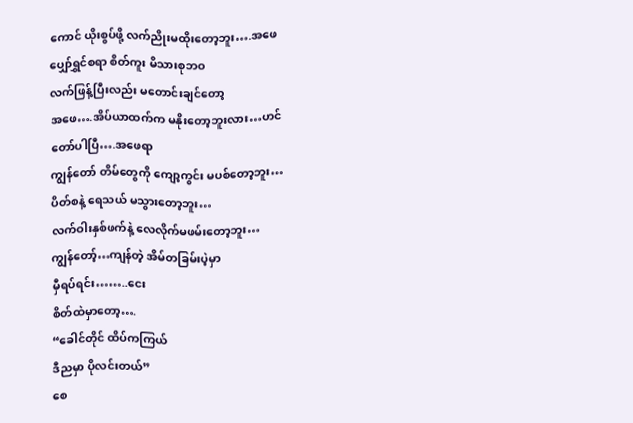ကောင် ယိုးစွပ်ဖို့ လက်ညိုးမထိုးတော့ဘူး….အဖေ
ပျှော်ရွှင်စရာ စိတ်ကူး မိသားစုဘဝ
လက်ဖြန့်ပြီးလည်း မတောင်းချင်တော့
အဖေ….အိပ်ယာထက်က မနိုးတော့ဘူးလား…ဟင်
တော်ပါပြီ….အဖေရာ
ကျွန်တော် တိမ်တွေကို ကျော့ကွင်း မပစ်တော့ဘူး…
ပိတ်စနဲ့ ရေသယ် မသွားတော့ဘူး…
လက်ဝါးနှစ်ဖက်နဲ့ လေလိုက်မဖမ်းတော့ဘူး…
ကျွန်တော့်…ကျန်တဲ့ အိမ်တခြမ်းပဲ့မှာ
မှီရပ်ရင်း……..ငေး
စိတ်ထဲမှာတော့….
“ခေါင်တိုင် ထိပ်ကကြယ်
ဒီညမှာ ပိုလင်းတယ်”
စေ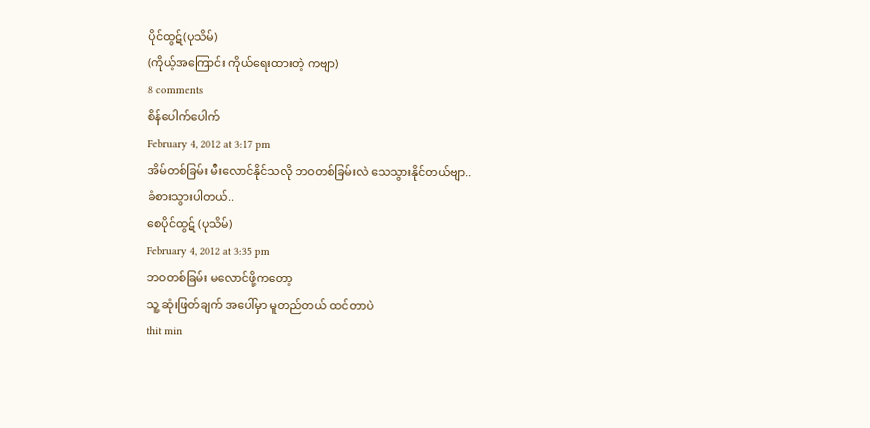ပိုင်ထွဋ်(ပုသိမ်)
(ကိုယ့်အကြောင်း ကိုယ်ရေးထားတဲ့ ကဗျာ)
8 comments
စိန်ပေါက်ပေါက်
February 4, 2012 at 3:17 pm
အိမ်တစ်ခြမ်း မီးလောင်နိုင်သလို ဘဝတစ်ခြမ်းလဲ သေသွားနိုင်တယ်ဗျာ..
ခံစားသွားပါတယ်..
စေပိုင်ထွဋ် (ပုသိမ်)
February 4, 2012 at 3:35 pm
ဘဝတစ်ခြမ်း မလောင်ဖို့ကတော့
သူ့ ဆုံးဖြတ်ချက် အပေါ်မှာ မူတည်တယ် ထင်တာပဲ
thit min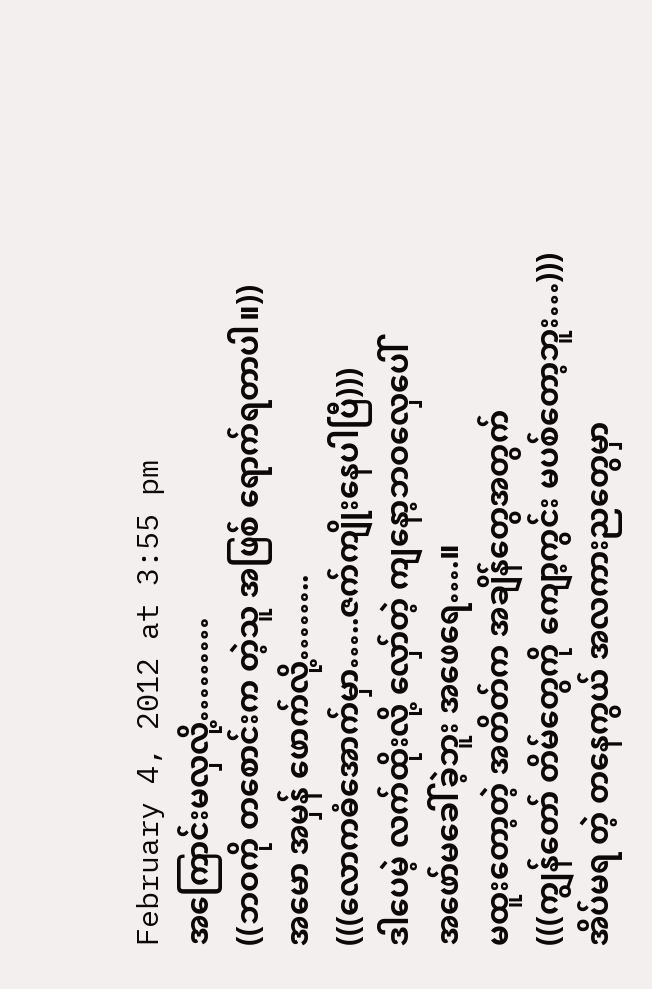February 4, 2012 at 3:55 pm
အကြောင်းမလှလို့………
((ဘဝကို တစောင်းက တဲ့သူ အဖြစ် ရောက်ရတာပါ။))
အမော အမှန် ဖောက်လို့……..
(((လောကဓံအောက်မှာ…..ဇက်ကျိုးနေပါပြီ)))
ဒါပေမဲ့ လက်ထိုးလို့ လှော်တဲ့ ကျနော့ဘဝလှေပေါ်
အဖော်မခေါ်ခဲ့ဘူး အဖေရေ….။
မထူးတော့တဲ့ အတိတ်က အချိန်တွေအတွက်
(((ကျွန်တော် တိမ်တွေကို ကျော့ကွင်း မပစ်တော့ဘူး…)))
အိပ်မရ တဲ့ တနေကွယ် အလကားညတွေမှာ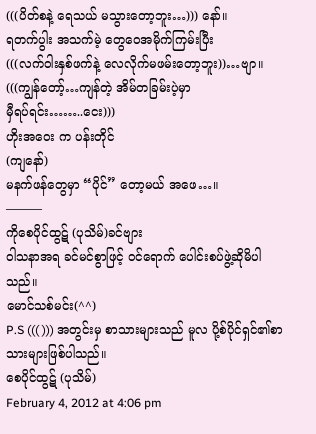(((ပိတ်စနဲ့ ရေသယ် မသွားတော့ဘူး…))) နော်။
ရတက်ပွါး အသက်မဲ့ တွေဝေအမိုက်ကြမ်းပြီး
(((လက်ဝါးနှစ်ဖက်နဲ့ လေလိုက်မဖမ်းတော့ဘူး))…ဗျာ။
(((ကျွန်တော့်…ကျန်တဲ့ အိမ်တခြမ်းပဲ့မှာ
မှီရပ်ရင်း……..ငေး)))
ဟိုးအဝေး က ပန်းတိုင်
(ကျနော်)
မနက်ဖန်တွေမှာ “ပိုင်” တော့မယ် အဖေ…။
———
ကိုစေပိုင်ထွဋ် (ပုသိမ်)ခင်ဗျား
ဝါသနာအရ ခင်မင်စွာဖြင့် ဝင်ရောက် ပေါင်းစပ်ဖွဲ့ဆိုမိပါသည်။
မောင်သစ်မင်း(^^)
P.S ((( ))) အတွင်းမှ စာသားများသည် မူလ ပို့စ်ပိုင်ရှင်၏စာသားများဖြစ်ပါသည်။
စေပိုင်ထွဋ် (ပုသိမ်)
February 4, 2012 at 4:06 pm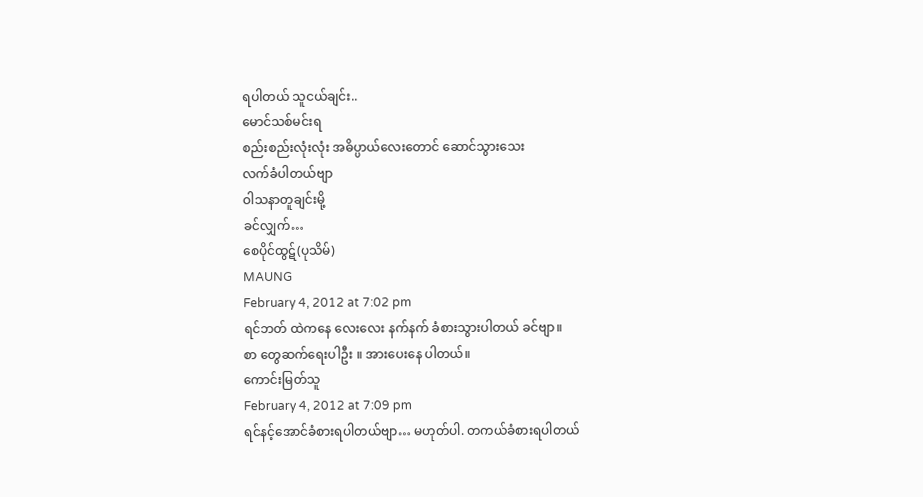ရပါတယ် သူငယ်ချင်း..
မောင်သစ်မင်းရ
စည်းစည်းလုံးလုံး အဓိပ္ပာယ်လေးတောင် ဆောင်သွားသေး
လက်ခံပါတယ်ဗျာ
ဝါသနာတူချင်းမို့
ခင်လျှက်…
စေပိုင်ထွဋ်(ပုသိမ်)
MAUNG
February 4, 2012 at 7:02 pm
ရင်ဘတ် ထဲကနေ လေးလေး နက်နက် ခံစားသွားပါတယ် ခင်ဗျာ။
စာ တွေဆက်ရေးပါဦး ။ အားပေးနေ ပါတယ်။
ကောင်းမြတ်သူ
February 4, 2012 at 7:09 pm
ရင်နင့်အောင်ခံစားရပါတယ်ဗျာ… မဟုတ်ပါ. တကယ်ခံစားရပါတယ်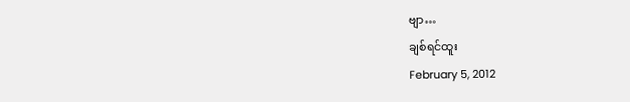ဗျာ…
ချစ်ရင်ထူး
February 5, 2012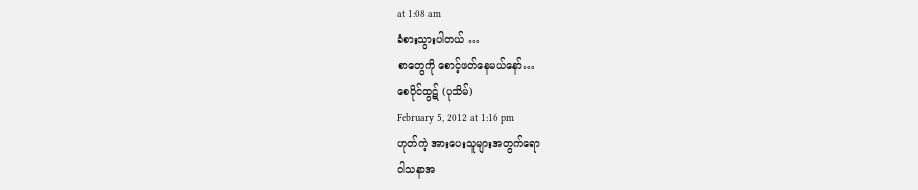at 1:08 am
ခံစားသွားပါတယ် …
စာတွေကို စောင့်ဖတ်နေမယ်နော်…
စေပိုင်ထွဋ် (ပုသိမ်)
February 5, 2012 at 1:16 pm
ဟုတ်ကဲ့ အားပေးသူများအတွက်ရော
ဝါသနာအ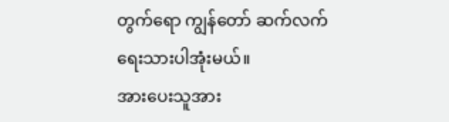တွက်ရော ကျွန်တော် ဆက်လက်ရေးသားပါအုံးမယ်။
အားပေးသူအား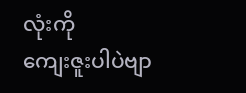လုံးကို
ကျေးဇူးပါပဲဗျာ